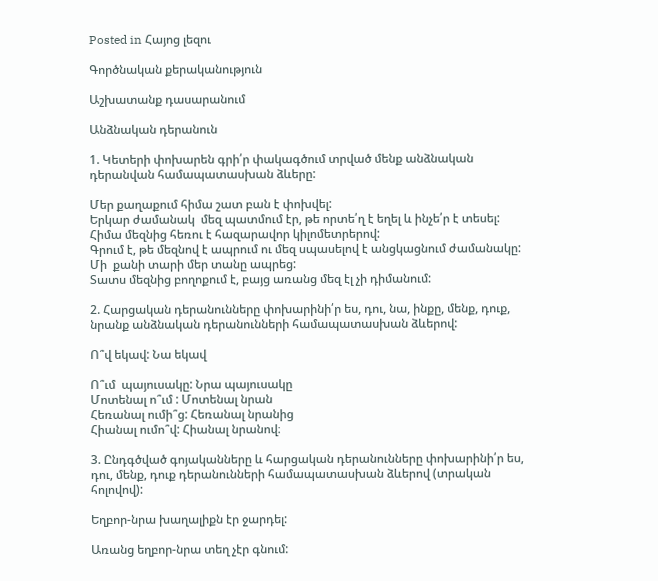Posted in Հայոց լեզու

Գործնական քերականություն

Աշխատանք դասարանում

Անձնական դերանուն

1. Կետերի փոխարեն գրի՛ր փակագծում տրված մենք անձնական դերանվան համապատասխան ձևերը:

Մեր քաղաքում հիմա շատ բան է փոխվել:
Երկար ժամանակ  մեզ պատմում էր, թե որտե՛ղ է եղել և ինչե՛ր է տեսել:
Հիմա մեզնից հեռու է հազարավոր կիլոմետրերով:
Գրում է, թե մեզնով է ապրում ու մեզ սպասելով է անցկացնում ժամանակը:
Մի  քանի տարի մեր տանը ապրեց:
Տատս մեզնից բողոքում է, բայց առանց մեզ էլ չի դիմանում:

2. Հարցական դերանունները փոխարինի՛ր ես, դու, նա, ինքը, մենք, դուք, նրանք անձնական դերանունների համապատասխան ձևերով:

Ո՞վ եկավ: Նա եկավ

Ո՞ւմ  պայուսակը: Նրա պայուսակը
Մոտենալ ո՞ւմ : Մոտենալ նրան
Հեռանալ ումի՞ց: Հեռանալ նրանից
Հիանալ ումո՞վ: Հիանալ նրանով։

3. Ընդգծված գոյականները և հարցական դերանունները փոխարինի՛ր ես, դու, մենք, դուք դերանունների համապատասխան ձևերով (տրական հոլովով):

Եղբոր-նրա խաղալիքն էր ջարդել:

Առանց եղբոր-նրա տեղ չէր գնում: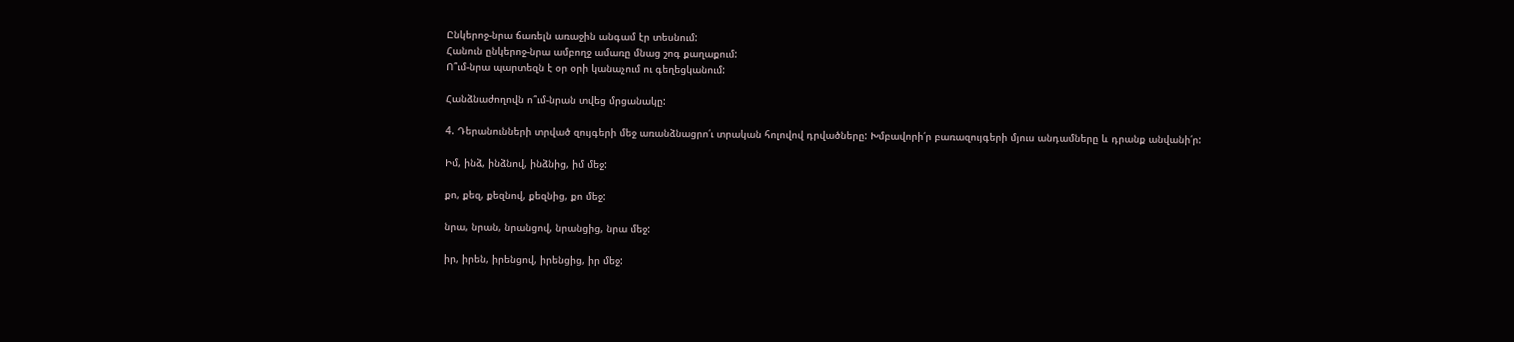Ընկերոջ-նրա ճառելն առաջին անգամ էր տեսնում:
Հանուն ընկերոջ-նրա ամբողջ ամառը մնաց շոգ քաղաքում:
Ո՞ւմ-նրա պարտեզն է օր օրի կանաչում ու գեղեցկանում:

Հանձնաժողովն ո՞ւմ-նրան տվեց մրցանակը:

4. Դերանունների տրված զույգերի մեջ առանձնացրո՛ւ տրական հոլովով դրվածները: Խմբավորի՛ր բառազույգերի մյուս անդամները և դրանք անվանի՛ր:

Իմ, ինձ, ինձնով, ինձնից, իմ մեջ:

քո, քեզ, քեզնով, քեզնից, քո մեջ:

նրա, նրան, նրանցով, նրանցից, նրա մեջ:

իր, իրեն, իրենցով, իրենցից, իր մեջ: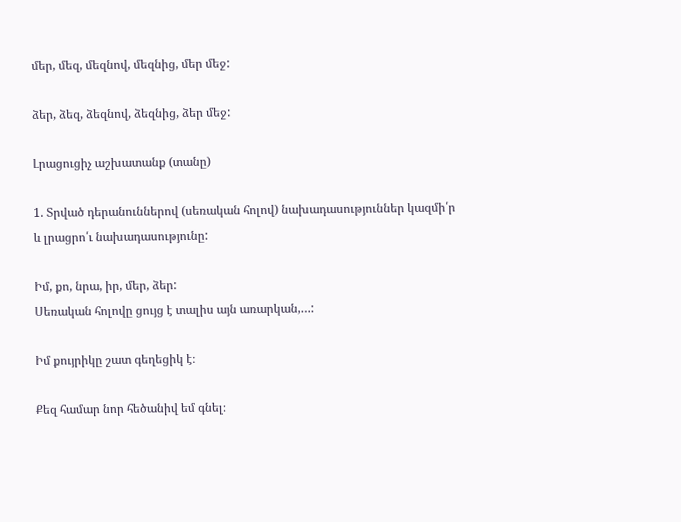մեր, մեզ, մեզնով, մեզնից, մեր մեջ:

ձեր, ձեզ, ձեզնով, ձեզնից, ձեր մեջ:

Լրացուցիչ աշխատանք (տանը)

1. Տրված դերանուններով (սեռական հոլով) նախադասություններ կազմի՛ր և լրացրո՛ւ նախադասությունը:

Իմ, քո, նրա, իր, մեր, ձեր:
Սեռական հոլովը ցույց է տալիս այն առարկան,…:

Իմ քույրիկը շատ գեղեցիկ է։

Քեզ համար նոր հեծանիվ եմ գնել։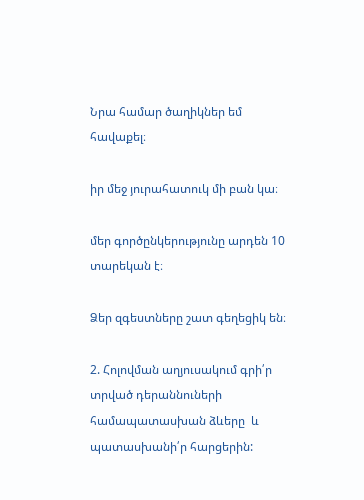Նրա համար ծաղիկներ եմ հավաքել։

իր մեջ յուրահատուկ մի բան կա։

մեր գործընկերությունը արդեն 10 տարեկան է։

Ձեր զգեստները շատ գեղեցիկ են։

2. Հոլովման աղյուսակում գրի՛ր տրված դերաննուների համապատասխան ձևերը  և պատասխանի՛ր հարցերին: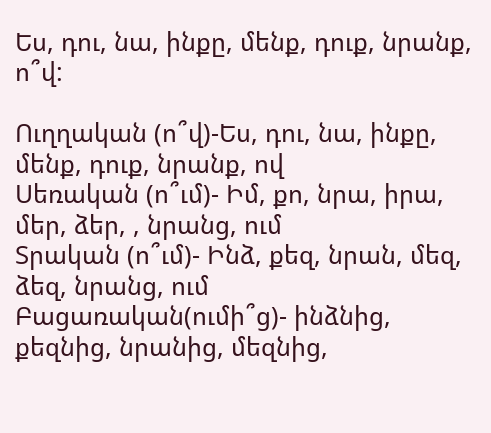Ես, դու, նա, ինքը, մենք, դուք, նրանք, ո՞վ:

Ուղղական (ո՞վ)-Ես, դու, նա, ինքը, մենք, դուք, նրանք, ով
Սեռական (ո՞ւմ)- Իմ, քո, նրա, իրա, մեր, ձեր, , նրանց, ում
Տրական (ո՞ւմ)- Ինձ, քեզ, նրան, մեզ, ձեզ, նրանց, ում
Բացառական(ումի՞ց)- ինձնից, քեզնից, նրանից, մեզնից,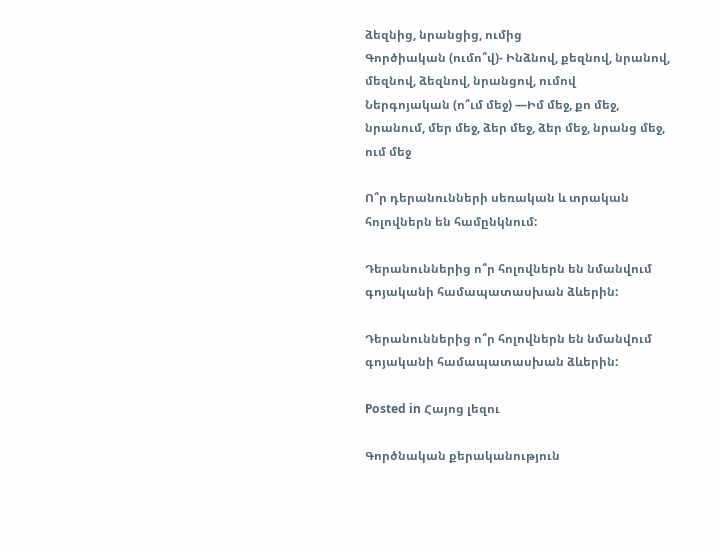ձեզնից, նրանցից, ումից
Գործիական (ումո՞վ)- Ինձնով, քեզնով, նրանով, մեզնով, ձեզնով, նրանցով, ումով
Ներգոյական (ո՞ւմ մեջ) —Իմ մեջ, քո մեջ, նրանում, մեր մեջ, ձեր մեջ, ձեր մեջ, նրանց մեջ, ում մեջ

Ո՞ր դերանունների սեռական և տրական հոլովներն են համընկնում:

Դերանուններից ո՞ր հոլովներն են նմանվում գոյականի համապատասխան ձևերին:

Դերանուններից ո՞ր հոլովներն են նմանվում գոյականի համապատասխան ձևերին:

Posted in Հայոց լեզու

Գործնական քերականություն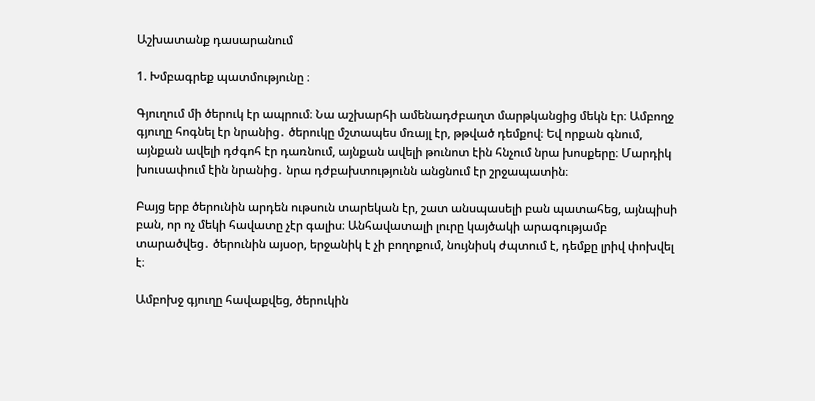Աշխատանք դասարանում

1. Խմբագրեք պատմությունը ։

Գյուղում մի ծերուկ էր ապրում։ Նա աշխարհի ամենադժբաղտ մարթկանցից մեկն էր։ Ամբողջ գյուղը հոգնել էր նրանից․ ծերուկը մշտապես մռայլ էր, թթված դեմքով։ Եվ որքան գնում, այնքան ավելի դժգոհ էր դառնում, այնքան ավելի թունոտ էին հնչում նրա խոսքերը։ Մարդիկ խուսափում էին նրանից․ նրա դժբախտությունն անցնում էր շրջապատին։

Բայց երբ ծերունին արդեն ութսուն տարեկան էր, շատ անսպասելի բան պատահեց, այնպիսի բան, որ ոչ մեկի հավատը չէր գալիս։ Անհավատալի լուրը կայծակի արագությամբ տարածվեց․ ծերունին այսօր, երջանիկ է չի բողոքում, նույնիսկ ժպտում է, դեմքը լրիվ փոխվել է։

Ամբոխջ գյուղը հավաքվեց, ծերուկին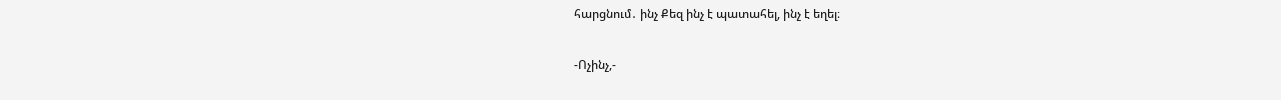հարցնում․ ինչ Քեզ ինչ է պատահել, ինչ է եղել։

-Ոչինչ,-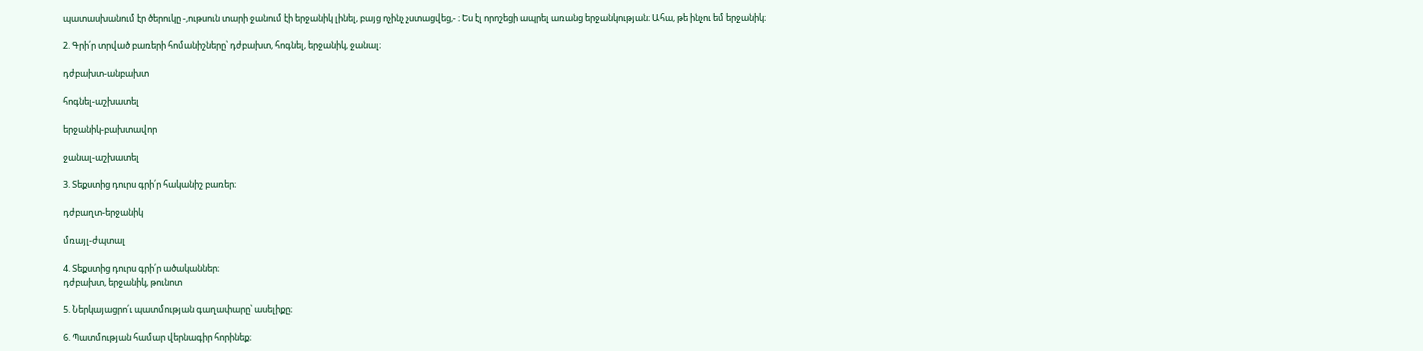պատասխանում էր ծերուկը -,ութսուն տարի ջանում էի երջանիկ լինել, բայց ոչինչ չստացվեց,- ։ Ես էլ որոշեցի ապրել առանց երջանկության։ Ահա, թե ինչու եմ երջանիկ։

2. Գրի՛ր տրված բառերի հոմանիշները՝ դժբախտ, հոգնել, երջանիկ, ջանալ։

դժբախտ-անբախտ

հոգնել-աշխատել

երջանիկ-բախտավոր

ջանալ-աշխատել

3. Տեքստից դուրս գրի՛ր հականիշ բառեր։

դժբաղտ-երջանիկ

մռայլ-ժպտալ

4. Տեքստից դուրս գրի՛ր ածականներ։
դժբախտ, երջանիկ, թունոտ

5. Ներկայացրո՛ւ պատմության գաղափարը՝ ասելիքը։

6. Պատմության համար վերնագիր հորինեք։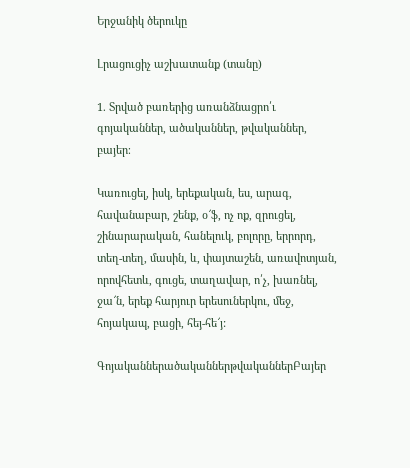Երջանիկ ծերուկը

Լրացուցիչ աշխատանք (տանը)

1. Տրված բառերից առանձնացրո՛ւ գոյականներ, ածականներ, թվականներ, բայեր։

Կառուցել, իսկ, երեքական, ես, արագ, հավանաբար, շենք, օ՜ֆ, ոչ ոք, զրուցել, շինարարական, հանելուկ, բոլորը, երրորդ, տեղ-տեղ, մասին, և, փայտաշեն, առավոտյան, որովհետև, գուցե, տաղավար, ո՛չ, խառնել, ջա՜ն, երեք հարյուր երեսուներկու, մեջ, հոյակապ, բացի, հեյ-հե՜յ:

ԳոյականներածականներթվականներԲայեր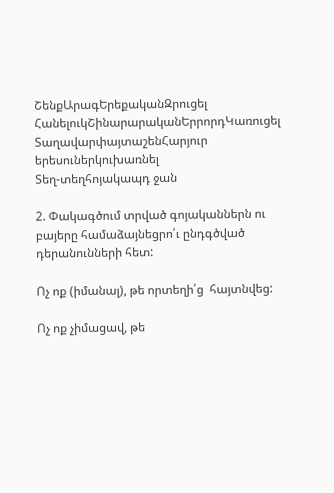ՇենքԱրագԵրեքականԶրուցել
ՀանելուկՇինարարականԵրրորդԿառուցել
ՏաղավարփայտաշենՀարյուր երեսուներկուխառնել
Տեղ-տեղհոյակապդ ջան

2. Փակագծում տրված գոյականներն ու բայերը համաձայնեցրո՛ւ ընդգծված դերանունների հետ:

Ոչ ոք (իմանալ), թե որտեղի՛ց  հայտնվեց:

Ոչ ոք չիմացավ, թե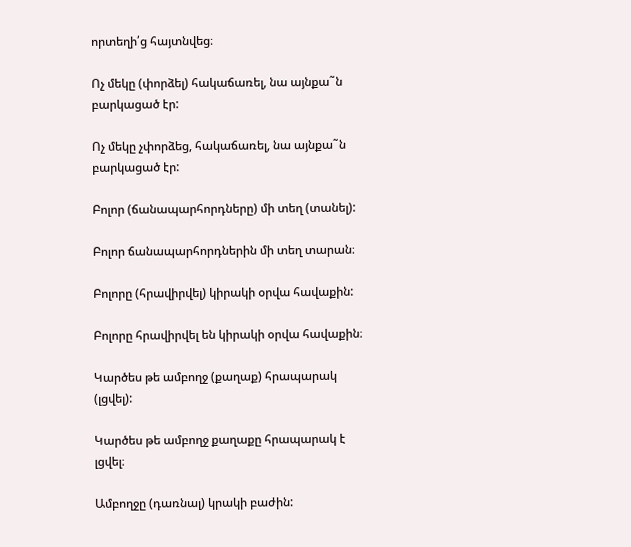որտեղի՛ց հայտնվեց։

Ոչ մեկը (փորձել) հակաճառել, նա այնքա˜ն բարկացած էր:

Ոչ մեկը չփորձեց, հակաճառել, նա այնքա˜ն բարկացած էր:

Բոլոր (ճանապարհորդները) մի տեղ (տանել):

Բոլոր ճանապարհորդներին մի տեղ տարան։

Բոլորը (հրավիրվել) կիրակի օրվա հավաքին:

Բոլորը հրավիրվել են կիրակի օրվա հավաքին։

Կարծես թե ամբողջ (քաղաք) հրապարակ (լցվել):

Կարծես թե ամբողջ քաղաքը հրապարակ է լցվել։

Ամբողջը (դառնալ) կրակի բաժին: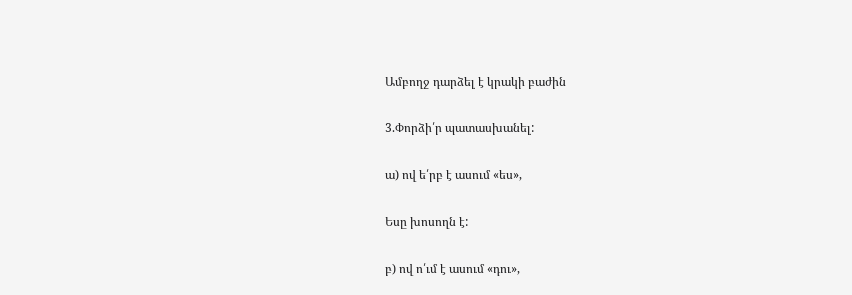Ամբողջ դարձել է կրակի բաժին

3.Փորձի՛ր պատասխանել:

ա) ով ե՛րբ է ասում «ես»,

Եսը խոսողն է:

բ) ով ո՛ւմ է ասում «դու»,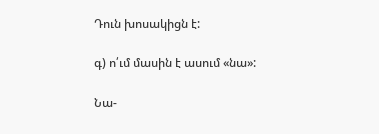Դուն խոսակիցն է:

գ) ո՛ւմ մասին է ասում «նա»:

Նա-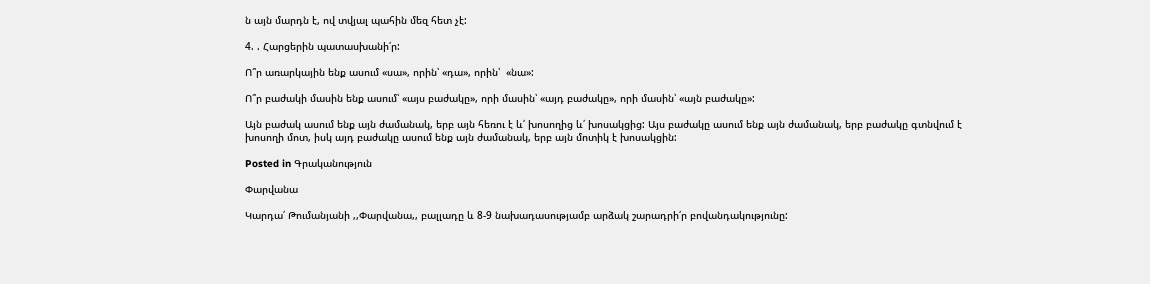ն այն մարդն է, ով տվյալ պահին մեզ հետ չէ:

4. . Հարցերին պատասխանի՛ր:

Ո՞ր առարկային ենք ասում «սա», որին՝ «դա», որին՝  «նա»:

Ո՞ր բաժակի մասին ենք ասում՝ «այս բաժակը», որի մասին՝ «այդ բաժակը», որի մասին՝ «այն բաժակը»:

Այն բաժակ ասում ենք այն ժամանակ, երբ այն հեռու է և՛ խոսողից և՛ խոսակցից: Այս բաժակը ասում ենք այն ժամանակ, երբ բաժակը գտնվում է խոսողի մոտ, իսկ այդ բաժակը ասում ենք այն ժամանակ, երբ այն մոտիկ է խոսակցին:

Posted in Գրականություն

Փարվանա

Կարդա՛ Թումանյանի ,,Փարվանա,, բալլադը և 8-9 նախադասությամբ արձակ շարադրի՛ր բովանդակությունը: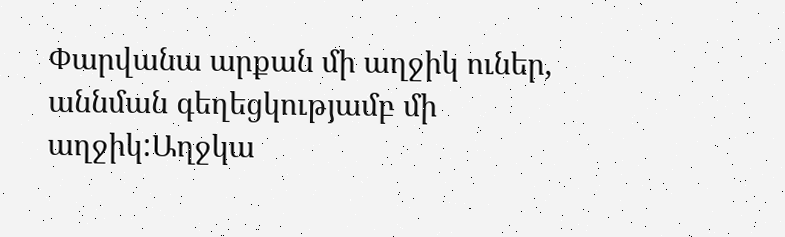Փարվանա արքան մի աղջիկ ուներ, աննման գեղեցկությամբ մի աղջիկ:Աղջկա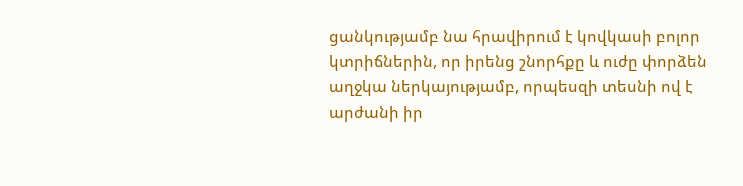ցանկությամբ նա հրավիրում է կովկասի բոլոր կտրիճներին, որ իրենց շնորհքը և ուժը փորձեն աղջկա ներկայությամբ, որպեսզի տեսնի ով է արժանի իր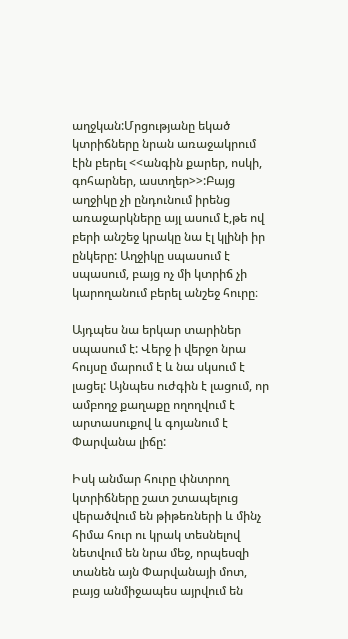աղջկան:Մրցությանը եկած կտրիճները նրան առաջակրում էին բերել <<անգին քարեր, ոսկի, գոհարներ, աստղեր>>:Բայց աղջիկը չի ընդունում իրենց առաջարկները այլ ասում է,թե ով բերի անշեջ կրակը նա էլ կլինի իր ընկերը: Աղջիկը սպասում է սպասում, բայց ոչ մի կտրիճ չի կարողանում բերել անշեջ հուրը։

Այդպես նա երկար տարիներ սպասում է: Վերջ ի վերջո նրա հույսը մարում է և նա սկսում է լացել: Այնպես ուժգին է լացում, որ ամբողջ քաղաքը ողողվում է արտասուքով և գոյանում է Փարվանա լիճը:

Իսկ անմար հուրը փնտրող կտրիճները շատ շտապելուց վերածվում են թիթեռների և մինչ հիմա հուր ու կրակ տեսնելով նետվում են նրա մեջ, որպեսզի տանեն այն Փարվանայի մոտ, բայց անմիջապես այրվում են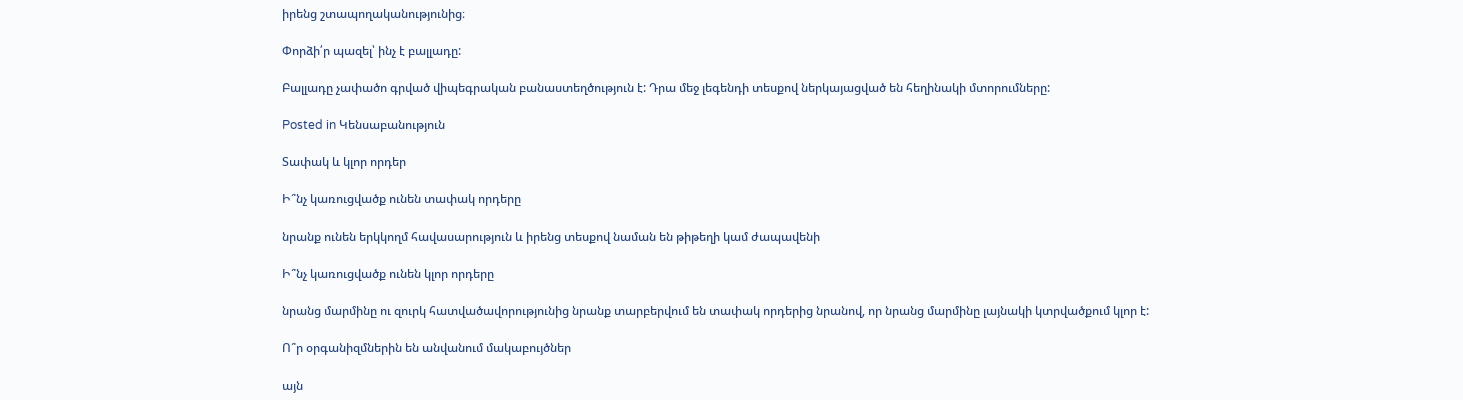իրենց շտապողականությունից։

Փորձի՛ր պազել՝ ինչ է բալլադը:

Բալլադը չափածո գրված վիպեգրական բանաստեղծություն է: Դրա մեջ լեգենդի տեսքով ներկայացված են հեղինակի մտորումները:

Posted in Կենսաբանություն

Տափակ և կլոր որդեր

Ի՞նչ կառուցվածք ունեն տափակ որդերը

նրանք ունեն երկկողմ հավասարություն և իրենց տեսքով նաման են թիթեղի կամ ժապավենի

Ի՞նչ կառուցվածք ունեն կլոր որդերը

նրանց մարմինը ու զուրկ հատվածավորությունից նրանք տարբերվում են տափակ որդերից նրանով, որ նրանց մարմինը լայնակի կտրվածքում կլոր է:

Ո՞ր օրգանիզմներին են անվանում մակաբույծներ

այն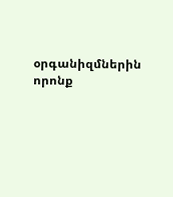օրգանիզմներին որոնք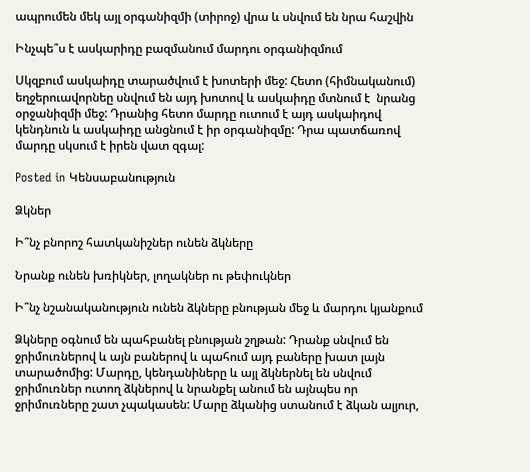ապրումեն մեկ այլ օրգանիզմի (տիրոջ) վրա և սնվում են նրա հաշվին

Ինչպե՞ս է ասկարիդը բազմանում մարդու օրգանիզմում

Սկզբում ասկաիդը տարածվում է խոտերի մեջ: Հետո (հիմնականում) եղջերուավորնեը սնվում են այդ խոտով և ասկաիդը մտնում է  նրանց օրջանիզմի մեջ: Դրանից հետո մարդը ուտում է այդ ասկաիդով կենդնուն և ասկաիդը անցնում է իր օրգանիզմը: Դրա պատճառով մարդը սկսում է իրեն վատ զգալ:

Posted in Կենսաբանություն

Ձկներ

Ի՞նչ բնորոշ հատկանիշներ ունեն ձկները

Նրանք ունեն խռիկներ, լողակներ ու թեփուկներ

Ի՞նչ նշանականություն ունեն ձկները բնության մեջ և մարդու կյանքում

Ձկները օգնում են պահբանել բնության շղթան: Դրանք սնվում են ջրիմուռներով և այն բաներով և պահում այդ բաները խատ լայն տարածոմից: Մարդը, կենդանիները և այլ ձկներնել են սնվում ջրիմուռներ ուտող ձկներով և նրանքել անում են այնպես որ ջրիմուռները շատ չպակասեն: Մարը ձկանից ստանում է ձկան ալյուր,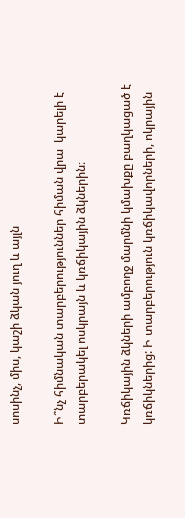սոսինչ, միս, կաշի ձկան յուղ և այլն

Ի՞նչ հիմնական տարբերություններ հիման վրա  կարելի է տարբերակել ոսկրայն և կռճիկային ձկներին։

Կռճիկային ձկների ամբողջ մարմնի կմախքը բաղկացած է կռճիկներից: Ի տարբերություն կռճիկավորների, ոկրային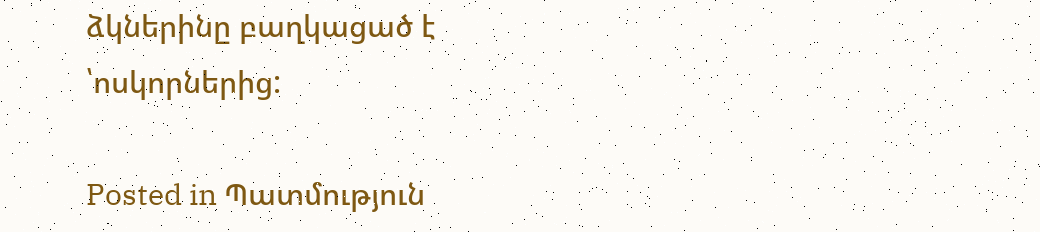ձկներինը բաղկացած է ՝ոսկորներից:

Posted in Պատմություն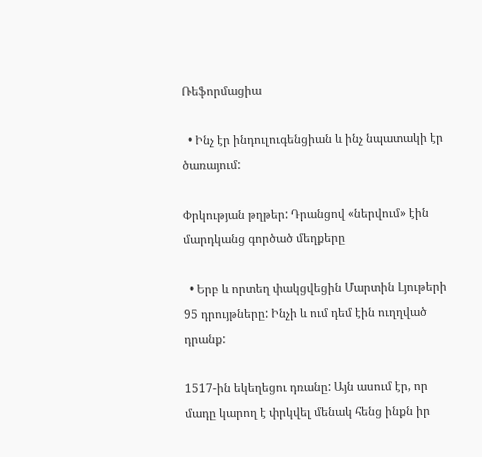Ռեֆորմացիա

  • Ինչ էր ինդուլուգենցիան և ինչ նպատակի էր ծառայում:

Փրկության թղթեր: Դրանցով «ներվում» էին մարդկանց գործած մեղքերը

  • Երբ և որտեղ փակցվեցին Մարտին Լյութերի 95 դրույթները: Ինչի և ում դեմ էին ուղղված դրանք:

1517-ին եկեղեցու դռանը: Այն ասում էր, որ մադը կարող է փրկվել մենակ հենց ինքն իր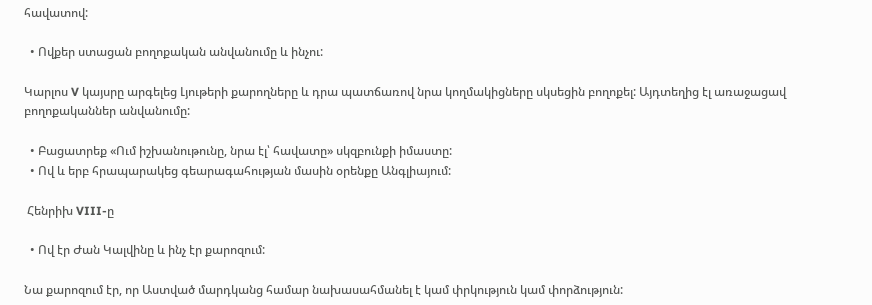հավատով:

  • Ովքեր ստացան բողոքական անվանումը և ինչու:

Կարլոս V կայսրը արգելեց Լյութերի քարողները և դրա պատճառով նրա կողմակիցները սկսեցին բողոքել: Այդտեղից էլ առաջացավ բողոքականներ անվանումը:

  • Բացատրեք «Ում իշխանութունը, նրա էլ՝ հավատը» սկզբունքի իմաստը:
  • Ով և երբ հրապարակեց գեարագահության մասին օրենքը Անգլիայում:

 Հենրիխ VIII-ը

  • Ով էր Ժան Կալվինը և ինչ էր քարոզում:

Նա քարոզում էր, որ Աստված մարդկանց համար նախասահմանել է կամ փրկություն կամ փորձություն: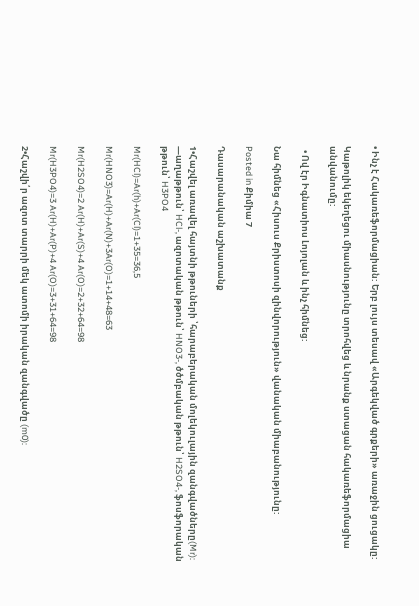• Ինչ է Հակառեֆորմացիան: Երբ լույս տեսավ «Արգեկված գրքերի» առաջին ցուցակը:

Կաթոլիկ եկեղեցու միասնությունը տրոհվեց և նրանք ստացան հակառեֆորմացիա անվանումը:

  • Ով էր Իգնատիոս Լոյոլան և ինչ հիմնեց:

Նա հիմնեց «Հիսուս Քրիստոսի զինվորություն» վանական միաբանությունը:

Posted in Քիմիա 7

Դասարանական աշխատանք

1•Հաշվել առավել հայտնի թթուների ՝հարաբերական մոլեկուլային զանգվածները(Mr): —աղաթթուն՝ HCl-, ազոտական թթուն՝ HNO3-, ծծմբական թթուն՝ H2SO4-, ֆոսֆորական թթուն՝ H3PO4

Mr(HCl)=Ar(h)+Ar(Cl)=1+35=36,5

Mr(HNO3)=Ar(H)+Ar(N)+3Ar(O)=1+14+48=63

Mr(H2SO4)=2 Ar(H)+Ar(S)+4 Ar(O)=2+32+64=98

Mr(H3PO4)=3 Ar(H)+Ar(P)+4 Ar(O)=3+31+64=98

2•Հաշվի՛ր ազոտ տարրի մեկ ատոմի իրական զանգվածը (m0):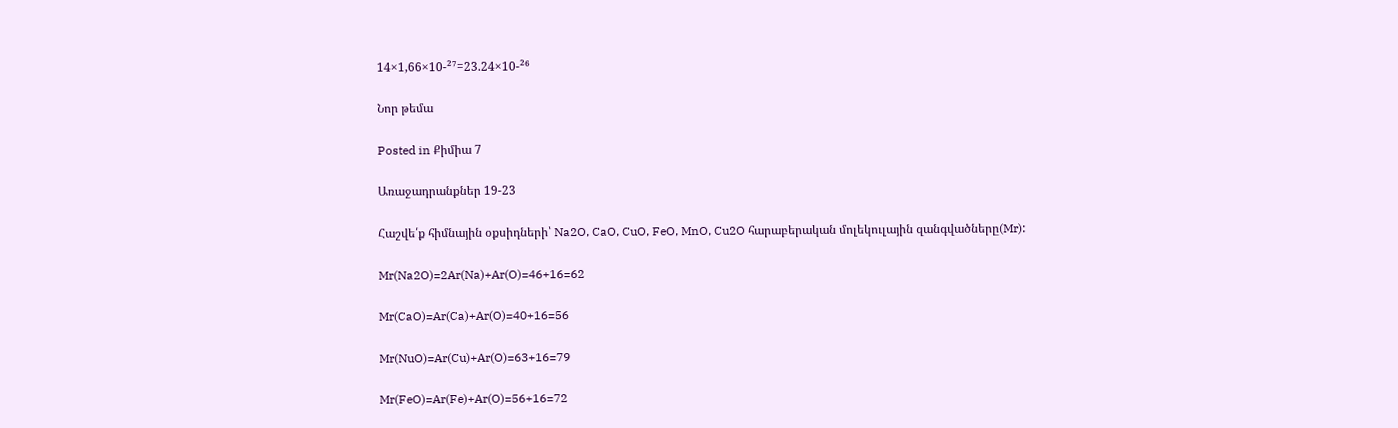14×1,66×10-²⁷=23.24×10-²⁶

Նոր թեմա

Posted in Քիմիա 7

Առաջադրանքներ 19-23

Հաշվե՛ք հիմնային օքսիդների՝ Na2O, CaO, CuO, FeO, MnO, Cu2O հարաբերական մոլեկուլային զանգվածները(Mr):

Mr(Na2O)=2Ar(Na)+Ar(O)=46+16=62

Mr(CaO)=Ar(Ca)+Ar(O)=40+16=56

Mr(NuO)=Ar(Cu)+Ar(O)=63+16=79

Mr(FeO)=Ar(Fe)+Ar(O)=56+16=72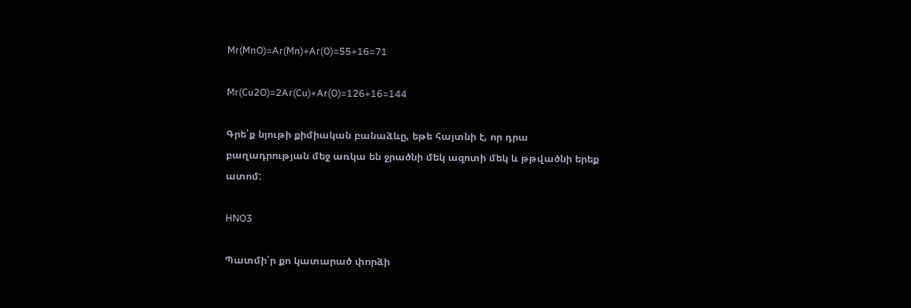Mr(MnO)=Ar(Mn)+Ar(O)=55+16=71

Mr(Cu2O)=2Ar(Cu)+Ar(O)=126+16=144

Գրե՛ք նյութի քիմիական բանաձևը, եթե հայտնի է, որ դրա բաղադրության մեջ առկա են ջրածնի մեկ ազոտի մեկ և թթվածնի երեք ատոմ:

HNO3

Պատմի՛ր քո կատարած փորձի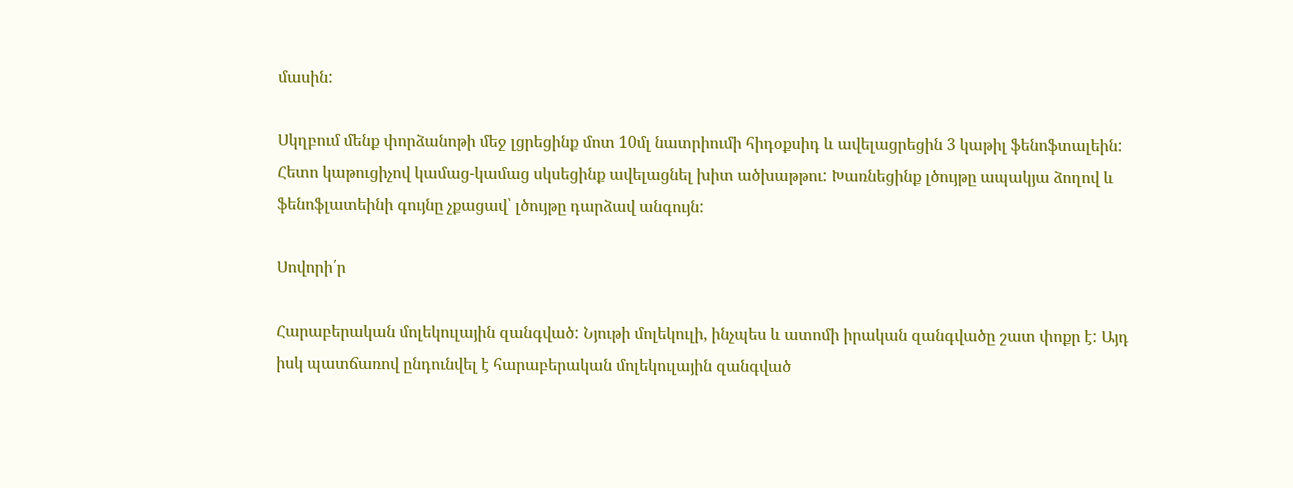մասին:

Սկղբում մենք փորձանոթի մեջ լցրեցինք մոտ 10մլ նատրիումի հիդօքսիդ և ավելացրեցին 3 կաթիլ ֆենոֆտալեին: Հետո կաթուցիչով կամաց-կամաց սկսեցինք ավելացնել խիտ ածխաթթու: Խառնեցինք լծույթը ապակյա ձողով և ֆենոֆլատեինի գույնը չքացավ՝ լծույթը դարձավ անգույն:

Սովորի՛ր

Հարաբերական մոլեկուլային զանգված: Նյութի մոլեկուլի, ինչպես և ատոմի իրական զանգվածը շատ փոքր է: Այդ իսկ պատճառով ընդունվել է հարաբերական մոլեկուլային զանգված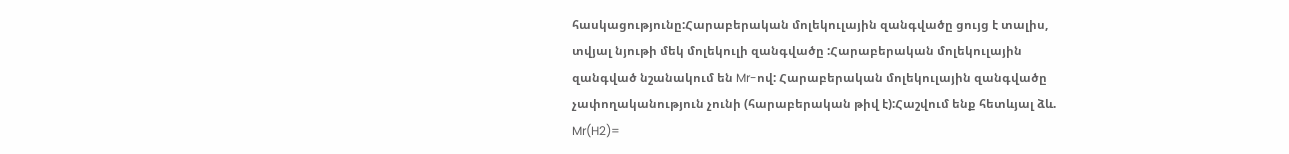հասկացությունը:Հարաբերական մոլեկուլային զանգվածը ցույց է տալիս, տվյալ նյութի մեկ մոլեկուլի զանգվածը :Հարաբերական մոլեկուլային զանգված նշանակում են Mr-ով: Հարաբերական մոլեկուլային զանգվածը չափողականություն չունի (հարաբերական թիվ է):Հաշվում ենք հետևյալ ձև.  Mr(H2)=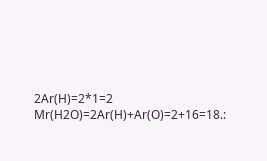2Ar(H)=2*1=2 Mr(H2O)=2Ar(H)+Ar(O)=2+16=18.: